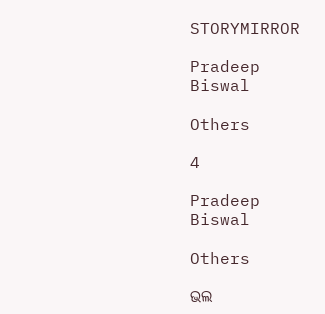STORYMIRROR

Pradeep Biswal

Others

4

Pradeep Biswal

Others

ଭଲ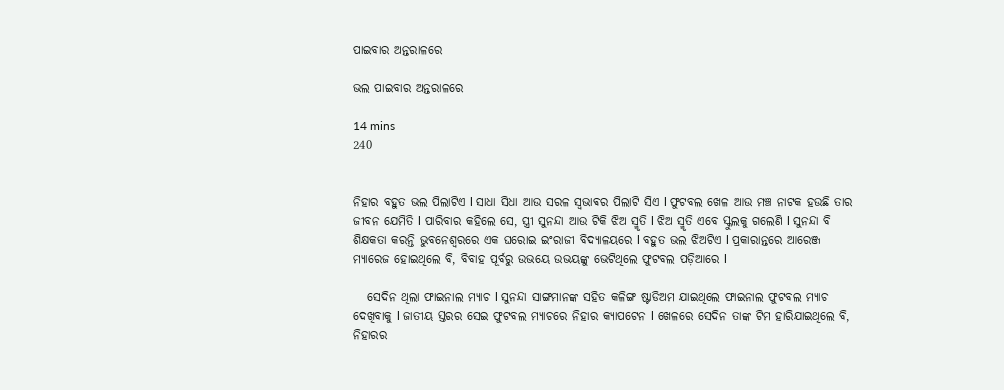ପାଇବାର ଅନ୍ତରାଳରେ

ଭଲ ପାଇବାର ଅନ୍ତରାଳରେ

14 mins
240


ନିହାର ବହୁତ ଭଲ ପିଲାଟିଏ l ସାଧା ସିଧା ଆଉ ସରଳ ସ୍ଵଭାଵର ପିଲାଟି ସିଏ l ଫୁଟବଲ ଖେଳ ଆଉ ମଞ୍ଚ ନାଟକ ହଉଛି ତାର ଜୀବନ ଯେମିତି l ପାରିବାର କହିଲେ ସେ, ସ୍ତ୍ରୀ ସୁନନ୍ଦା ଆଉ ଟିକି ଝିଅ ସ୍ମୃତି l ଝିଅ ସ୍ମୃତି ଏବେ ସ୍କୁଲକୁ ଗଲେଣି l ସୁନନ୍ଦା ବି ଶିକ୍ଷକତା କରନ୍ତି ଭୁବନେଶ୍ୱରରେ ଏକ ଘରୋଇ ଇଂରାଜୀ ବିଦ୍ୟାଳୟରେ l ବହୁତ ଭଲ ଝିଅଟିଏ l ପ୍ରକାରାନ୍ତରେ ଆରେଞ୍ଜ ମ୍ୟାରେଜ ହୋଇଥିଲେ ବି, ବିବାହ ପୂର୍ବରୁ ଉଭୟେ ଉଭୟଙ୍କୁ ଭେଟିଥିଲେ ଫୁଟବଲ ପଡ଼ିଆରେ l

   ସେଦିନ ଥିଲା ଫାଇନାଲ ମ୍ୟାଚ l ସୁନନ୍ଦା ସାଙ୍ଗମାନଙ୍କ ସହିତ କଳିଙ୍ଗ ଷ୍ଟାଡିଅମ ଯାଇଥିଲେ ଫାଇନାଲ ଫୁଟବଲ ମ୍ୟାଚ ଦେଖିବାକୁ l ଜାତୀୟ ସ୍ତରର ସେଇ ଫୁଟବଲ ମ୍ୟାଚରେ ନିହାର କ୍ୟାପଟେନ l ଖେଳରେ ସେଦିନ ତାଙ୍କ ଟିମ ହାରିଯାଇଥିଲେ ବି, ନିହାରର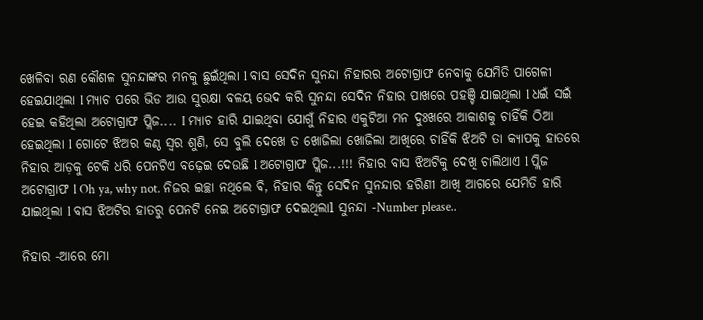ଖେଳିବା ରଣ କୌଶଳ ସୁନନ୍ଦାଙ୍କର ମନକୁ ଛୁଇଁଥିଲା l ବାସ ସେଦିନ ସୁନନ୍ଦା ନିହାରର ଅଟୋଗ୍ରାଫ ନେବାକୁ ଯେମିତି ପାଗେଳୀ ହେଇଯାଥିଲା l ମ୍ୟାଚ ପରେ ଭିଡ ଆଉ ସୁରକ୍ଷା ବଳୟ ଭେଦ କରି ସୁନନ୍ଦା ସେଦିନ ନିହାର ପାଖରେ ପହଞ୍ଚି ଯାଇଥିଲା l ଧଇଁ ସଇଁ ହେଇ କହିଥିଲା ଅଟୋଗ୍ରାଫ ପ୍ଲିଜ.... I ମ୍ୟାଚ ହାରି ଯାଇଥିବା ଯୋଗୁଁ ନିହାର ଏକୁଟିଆ ମନ ଦୁଃଖରେ ଆକାଶକୁ ଚାହିଁକି ଠିଆ ହେଇଥିଲା l ଗୋଟେ ଝିଅର କଣ୍ଠ ସ୍ୱର ଶୁଣି, ସେ ବୁଲି ଦେଖେ ତ ଖୋଜିଲା ଖୋଜିଲା ଆଖିରେ ଚାହିଁକି ଝିଅଟି ତା କ୍ୟାପକୁ ହାତରେ ନିହାର ଆଡ଼କୁ ଟେକି ଧରି ପେନଟିଏ ବଢ଼େଇ ଦେଉଛି l ଅଟୋଗ୍ରାଫ ପ୍ଲିଜ...!!! ନିହାର ବାସ ଝିଅଟିକୁ ଦେଖି ଚାଲିଥାଏ l ପ୍ଲିଜ ଅଟୋଗ୍ରାଫ l Oh ya, why not. ନିଜର ଇଚ୍ଛା ନଥିଲେ ଵି, ନିହାର କିନ୍ତୁ ସେଦିନ ସୁନନ୍ଦାର ହରିଣୀ ଆଖି ଆଗରେ ଯେମିତି ହାରି ଯାଇଥିଲା l ବାସ ଝିଅଟିର ହାତରୁ ପେନଟି ନେଇ ଅଟୋଗ୍ରାଫ ଦେଇଥିଲାl ସୁନନ୍ଦା -Number please..

ନିହାର -ଆରେ ମୋ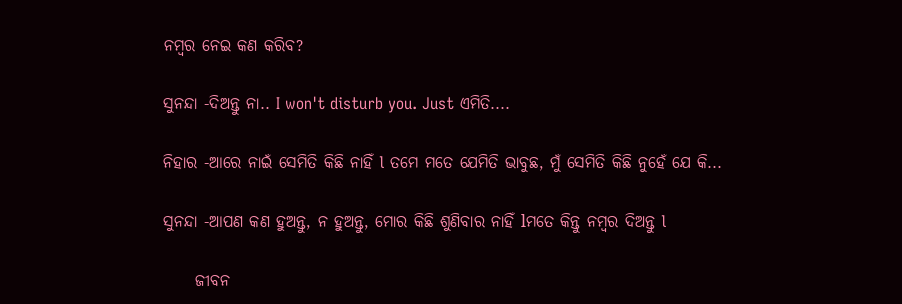ନମ୍ବର ନେଇ କଣ କରିବ?

ସୁନନ୍ଦା -ଦିଅନ୍ତୁ ନା.. I won't disturb you. Just ଏମିତି....

ନିହାର -ଆରେ ନାଇଁ ସେମିତି କିଛି ନାହିଁ l ତମେ ମତେ ଯେମିତି ଭାବୁଛ, ମୁଁ ସେମିତି କିଛି ନୁହେଁ ଯେ କି...

ସୁନନ୍ଦା -ଆପଣ କଣ ହୁଅନ୍ତୁ, ନ ହୁଅନ୍ତୁ, ମୋର କିଛି ଶୁଣିବାର ନାହିଁ lମତେ କିନ୍ତୁ ନମ୍ବର ଦିଅନ୍ତୁ l

     ଜୀବନ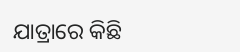ଯାତ୍ରାରେ କିଛି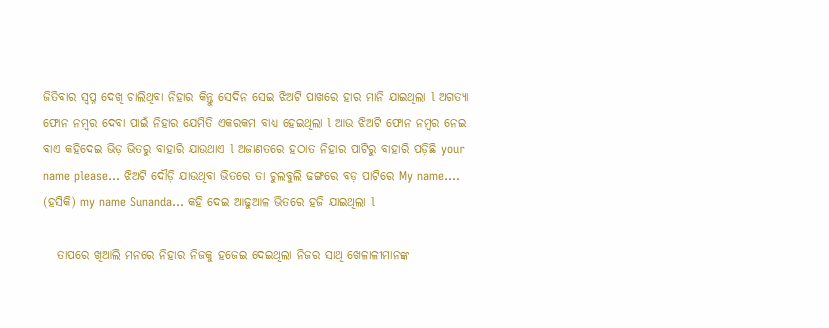ଜିତିବାର ସ୍ୱପ୍ନ ଦେଖି ଚାଲିଥିବା ନିହାର କିନ୍ତୁ ସେଦିନ ସେଇ ଝିଅଟି ପାଖରେ ହାର ମାନି ଯାଇଥିଲା l ଅଗତ୍ୟା ଫୋନ ନମ୍ବର ଦେବା ପାଇଁ ନିହାର ଯେମିତି ଏକରକମ ବାଧ୍ୟ ହେଇଥିଲା l ଆଉ ଝିଅଟି ଫୋନ ନମ୍ବର ନେଇ ବାଏ କହିଦେଇ ଭିଡ଼ ଭିତରୁ ବାହାରି ଯାଉଥାଏ l ଅଜାଣତରେ ହଠାତ ନିହାର ପାଟିରୁ ବାହାରି ପଡ଼ିଛି your name please... ଝିଅଟି ଦୌଡ଼ି ଯାଉଥିବା ଭିତରେ ତା ଚୁଲବୁଲି ଢଙ୍ଗରେ ବଡ଼ ପାଟିରେ My name.... (ହସିକି) my name Sunanda... କହି ଦେଇ ଆଢୁଆଳ ଭିତରେ ହଜି ଯାଇଥିଲା l

   ତାପରେ ଖିଆଲି ମନରେ ନିହାର ନିଜକୁ ହଜେଇ ଦେଇଥିଲା ନିଜର ସାଥି ଖେଳାଳୀମାନଙ୍କ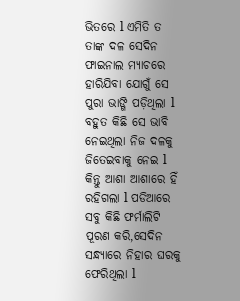ଭିତରେ l ଏମିତି ତ ତାଙ୍କ ଦଳ ସେଦିନ ଫାଇନାଲ ମ୍ୟାଚରେ ହାରିଯିବା ଯୋଗୁଁ ସେ ପୁରା ଭାଙ୍ଗି ପଡ଼ିଥିଲା l ବହୁତ କିଛି ସେ ଭାବି ନେଇଥିଲା ନିଜ ଦଳକୁ ଜିତେଇବାକୁ ନେଇ l କିନ୍ତୁ ଆଶା ଆଶାରେ ହିଁ ରହିଗଲା l ପଡିଆରେ ସବୁ କିଛି ଫର୍ମାଲିଟି ପୂରଣ କରି,ସେଦିନ ସନ୍ଧ୍ୟାରେ ନିହାର ଘରକୁ ଫେରିଥିଲା l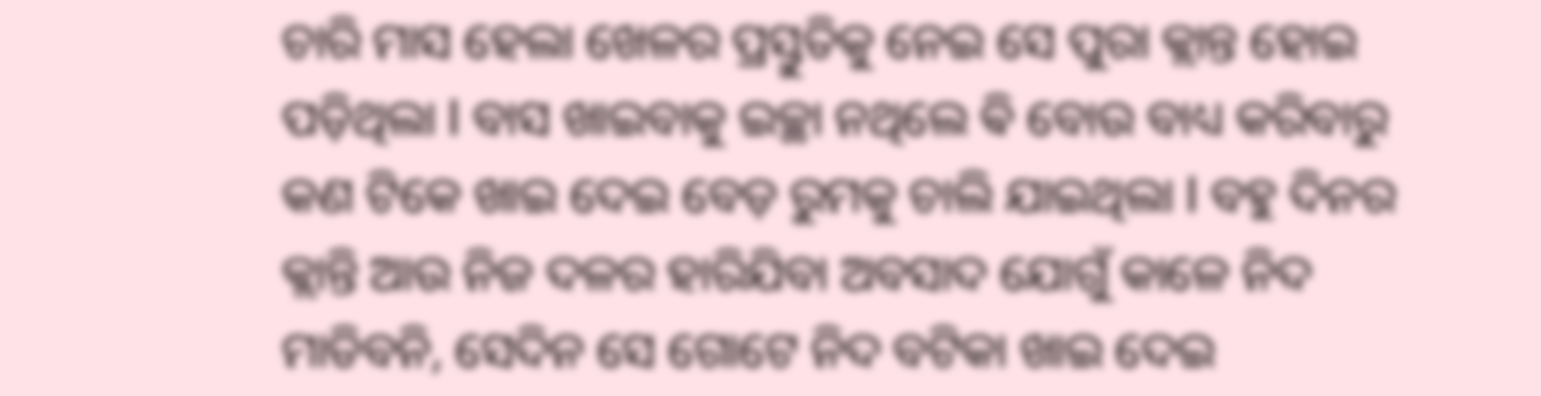ଚାରି ମାସ ହେଲା ଖେଳର ପ୍ରସ୍ତୁତିକୁ ନେଇ ସେ ପୁରା କ୍ଲାନ୍ତ ହୋଇ ପଡ଼ିଥିଲା l ବାସ ଖାଇବାକୁ ଇଚ୍ଛା ନଥିଲେ ଵି ବୋଉ ବାଧ୍ୟ କରିବାରୁ କଣ ଟିକେ ଖାଇ ଦେଇ ବେଡ଼ ରୁମକୁ ଚାଲି ଯାଇଥିଲା l ବହୁ ଦିନର କ୍ଲାନ୍ତି ଆଉ ନିଜ ଦଳର ହାରିଯିବା ଅବସାଦ ଯୋଗୁଁ କାଳେ ନିଦ ମାଡିବନି, ସେଦିନ ସେ ଗୋଟେ ନିଦ ବଟିକା ଖାଇ ଦେଇ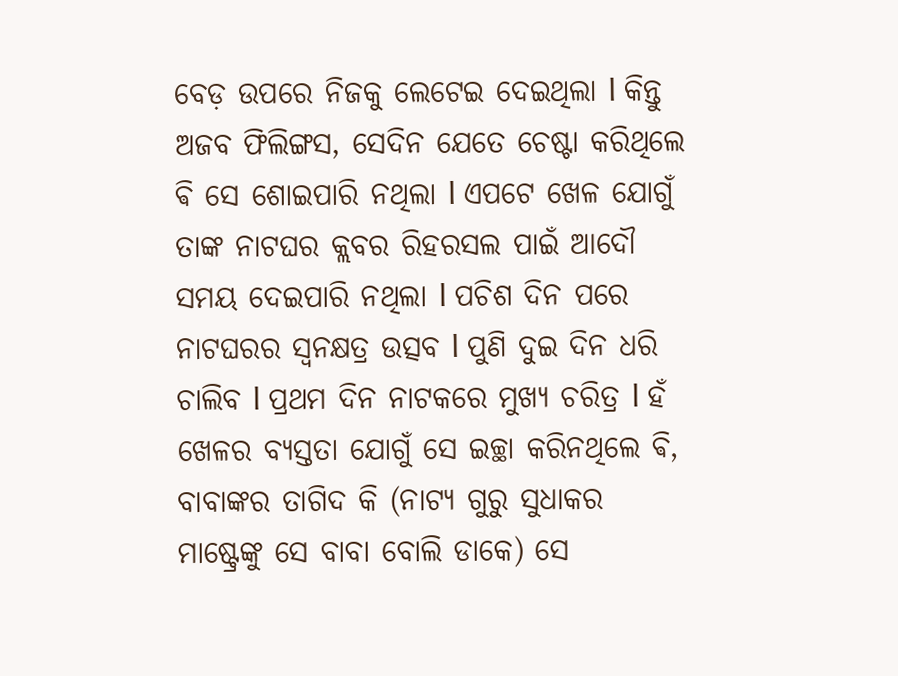ବେଡ଼ ଉପରେ ନିଜକୁ ଲେଟେଇ ଦେଇଥିଲା l କିନ୍ତୁ ଅଜବ ଫିଲିଙ୍ଗସ, ସେଦିନ ଯେତେ ଚେଷ୍ଟା କରିଥିଲେ ଵି ସେ ଶୋଇପାରି ନଥିଲା l ଏପଟେ ଖେଳ ଯୋଗୁଁ ତାଙ୍କ ନାଟଘର କ୍ଲବର ରିହରସଲ ପାଇଁ ଆଦୌ ସମୟ ଦେଇପାରି ନଥିଲା l ପଚିଶ ଦିନ ପରେ ନାଟଘରର ସ୍ୱନକ୍ଷତ୍ର ଉତ୍ସବ l ପୁଣି ଦୁଇ ଦିନ ଧରି ଚାଲିବ l ପ୍ରଥମ ଦିନ ନାଟକରେ ମୁଖ୍ୟ ଚରିତ୍ର l ହଁ ଖେଳର ବ୍ୟସ୍ତତା ଯୋଗୁଁ ସେ ଇଚ୍ଛା କରିନଥିଲେ ଵି, ବାବାଙ୍କର ତାଗିଦ କି (ନାଟ୍ୟ ଗୁରୁ ସୁଧାକର ମାଷ୍ଟ୍ରେଙ୍କୁ ସେ ବାବା ବୋଲି ଡାକେ) ସେ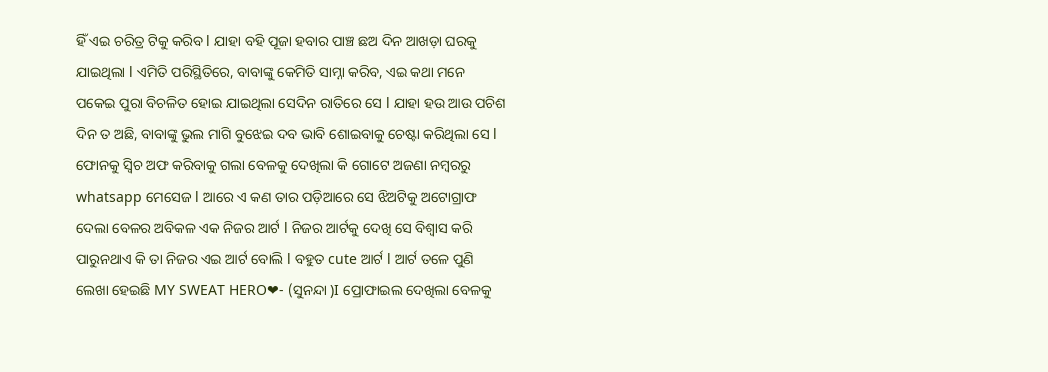ହିଁ ଏଇ ଚରିତ୍ର ଟିକୁ କରିବ l ଯାହା ବହି ପୂଜା ହବାର ପାଞ୍ଚ ଛଅ ଦିନ ଆଖଡ଼ା ଘରକୁ ଯାଇଥିଲା l ଏମିତି ପରିସ୍ଥିତିରେ, ବାବାଙ୍କୁ କେମିତି ସାମ୍ନା କରିବ, ଏଇ କଥା ମନେ ପକେଇ ପୁରା ବିଚଳିତ ହୋଇ ଯାଇଥିଲା ସେଦିନ ରାତିରେ ସେ l ଯାହା ହଉ ଆଉ ପଚିଶ ଦିନ ତ ଅଛି, ବାବାଙ୍କୁ ଭୁଲ ମାଗି ବୁଝେଇ ଦବ ଭାବି ଶୋଇବାକୁ ଚେଷ୍ଟା କରିଥିଲା ସେ l ଫୋନକୁ ସ୍ୱିଚ ଅଫ କରିବାକୁ ଗଲା ବେଳକୁ ଦେଖିଲା କି ଗୋଟେ ଅଜଣା ନମ୍ବରରୁ whatsapp ମେସେଜ l ଆରେ ଏ କଣ ତାର ପଡ଼ିଆରେ ସେ ଝିଅଟିକୁ ଅଟୋଗ୍ରାଫ ଦେଲା ବେଳର ଅବିକଳ ଏକ ନିଜର ଆର୍ଟ l ନିଜର ଆର୍ଟକୁ ଦେଖି ସେ ବିଶ୍ୱାସ କରି ପାରୁନଥାଏ କି ତା ନିଜର ଏଇ ଆର୍ଟ ବୋଲି l ବହୁତ cute ଆର୍ଟ l ଆର୍ଟ ତଳେ ପୁଣି ଲେଖା ହେଇଛି MY SWEAT HERO❤- (ସୁନନ୍ଦା )I ପ୍ରୋଫାଇଲ ଦେଖିଲା ବେଳକୁ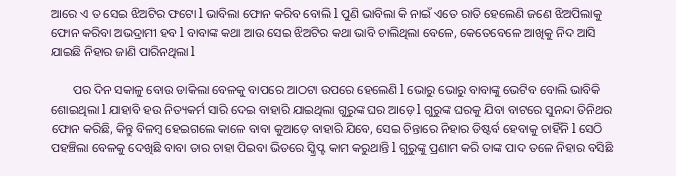ଆରେ ଏ ତ ସେଇ ଝିଅଟିର ଫଟୋ l ଭାବିଲା ଫୋନ କରିବ ବୋଲି l ପୁଣି ଭାବିଲା କି ନାଇଁ ଏତେ ରାତି ହେଲେଣି ଜଣେ ଝିଅପିଲାକୁ ଫୋନ କରିବା ଅଭଦ୍ରାମୀ ହବ l ବାବାଙ୍କ କଥା ଆଉ ସେଇ ଝିଅଟିର କଥା ଭାବି ଚାଲିଥିଲା ବେଳେ, କେତେବେଳେ ଆଖିକୁ ନିଦ ଆସି ଯାଇଛି ନିହାର ଜାଣି ପାରିନଥିଲା l

       ପର ଦିନ ସକାଳୁ ବୋଉ ଡାକିଲା ବେଳକୁ ବାପରେ ଆଠଟା ଉପରେ ହେଲେଣି l ଭୋରୁ ଭୋରୁ ବାବାଙ୍କୁ ଭେଟିବ ବୋଲି ଭାବିକି ଶୋଇଥିଲା l ଯାହାବି ହଉ ନିତ୍ୟକର୍ମ ସାରି ଦେଇ ବାହାରି ଯାଇଥିଲା ଗୁରୁଙ୍କ ଘର ଆଡ଼େ l ଗୁରୁଙ୍କ ଘରକୁ ଯିବା ବାଟରେ ସୁନନ୍ଦା ତିନିଥର ଫୋନ କରିଛି, କିନ୍ତୁ ବିଳମ୍ବ ହେଇଗଲେ କାଳେ ବାବା କୁଆଡ଼େ ବାହାରି ଯିବେ, ସେଇ ଚିନ୍ତାରେ ନିହାର ଡିଷ୍ଟର୍ବ ହେବାକୁ ଚାହିଁନି l ସେଠି ପହଞ୍ଚିଲା ବେଳକୁ ଦେଖିଛି ବାବା ତାର ଚାହା ପିଇବା ଭିତରେ ସ୍କ୍ରିପ୍ଟ କାମ କରୁଥାନ୍ତି l ଗୁରୁଙ୍କୁ ପ୍ରଣାମ କରି ତାଙ୍କ ପାଦ ତଳେ ନିହାର ବସିଛି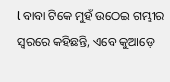l ବାବା ଟିକେ ମୁହଁ ଉଠେଇ ଗମ୍ଭୀର ସ୍ୱରରେ କହିଛନ୍ତି, ଏବେ କୁଆଡ଼େ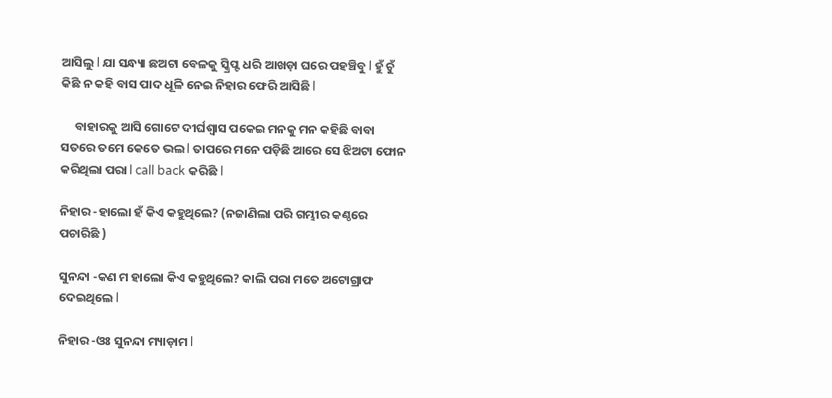ଆସିଲୁ l ଯା ସନ୍ଧ୍ୟା ଛଅଟା ବେଳକୁ ସ୍କ୍ରିପ୍ଟ ଧରି ଆଖଡ଼ା ଘରେ ପହଞ୍ଚିବୁ l ହୁଁ ଚୁଁ କିଛି ନ କହି ବାସ ପାଦ ଧୂଳି ନେଇ ନିହାର ଫେରି ଆସିଛି l

     ବାହାରକୁ ଆସି ଗୋଟେ ଦୀର୍ଘଶ୍ୱାସ ପକେଇ ମନକୁ ମନ କହିଛି ବାବା ସତରେ ତମେ କେତେ ଭଲ l ତାପରେ ମନେ ପଡ଼ିଛି ଆରେ ସେ ଝିଅଟା ଫୋନ କରିଥିଲା ପରା l call back କରିଛି l

ନିହାର -ହାଲୋ ହଁ କିଏ କହୁଥିଲେ? (ନଜାଣିଲା ପରି ଗମ୍ଭୀର କଣ୍ଠରେ ପଚାରିଛି )

ସୁନନ୍ଦା -କଣ ମ ହାଲୋ କିଏ କହୁଥିଲେ? କାଲି ପରା ମତେ ଅଟୋଗ୍ରାଫ ଦେଇଥିଲେ l

ନିହାର -ଓଃ ସୁନନ୍ଦା ମ୍ୟାଡ଼ାମ l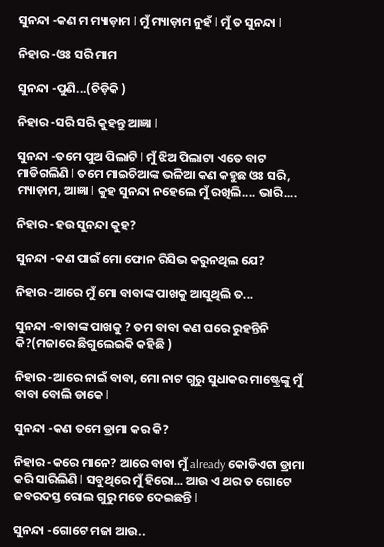ସୁନନ୍ଦା -କଣ ମ ମ୍ୟାଡ଼ାମ l ମୁଁ ମ୍ୟାଡ଼ାମ ନୁହଁ l ମୁଁ ତ ସୁନନ୍ଦା l

ନିହାର -ଓଃ ସରି ମାମ

ସୁନନ୍ଦା -ପୁଣି...(ଚିଡ଼ିକି )

ନିହାର -ସରି ସରି କୁହନ୍ତୁ ଆଜ୍ଞା l

ସୁନନ୍ଦା -ତମେ ପୁଅ ପିଲାଟି l ମୁଁ ଝିଅ ପିଲାଟା ଏତେ ବାଟ ମାଡିଗଲିଣି l ତମେ ମାଇଚିଆଙ୍କ ଭଳିଆ କଣ କହୁଛ ଓଃ ସରି, ମ୍ୟାଡ଼ାମ, ଆଜ୍ଞା l କୁହ ସୁନନ୍ଦା ନହେଲେ ମୁଁ ରଖିଲି.... ଭାରି....

ନିହାର -ହଉ ସୁନନ୍ଦା କୁହ?

ସୁନନ୍ଦା -କଣ ପାଇଁ ମୋ ଫୋନ ରିସିଭ କରୁନଥିଲ ଯେ?

ନିହାର -ଆରେ ମୁଁ ମୋ ବାବାଙ୍କ ପାଖକୁ ଆସୁଥିଲି ତ...

ସୁନନ୍ଦା -ବାବାଙ୍କ ପାଖକୁ ? ତମ ବାବା କଣ ଘରେ ରୁହନ୍ତିନି କି?(ମଜାରେ ଛିଗୁଲେଇକି କହିଛି )

ନିହାର -ଆରେ ନାଇଁ ବାବା, ମୋ ନାଟ ଗୁରୁ ସୁଧାକର ମାଷ୍ଟ୍ରେଙ୍କୁ ମୁଁ ବାବା ବୋଲି ଡାକେ l

ସୁନନ୍ଦା -କଣ ତମେ ଡ୍ରାମା କର କି?

ନିହାର -କରେ ମାନେ? ଆରେ ବାବା ମୁଁ already କୋଡିଏଟା ଡ୍ରାମା କରି ସାରିଲିଣି l ସବୁଥିରେ ମୁଁ ହିରୋ... ଆଉ ଏ ଥର ତ ଗୋଟେ ଜବରଦସ୍ତ ରୋଲ ଗୁରୁ ମତେ ଦେଇଛନ୍ତି l

ସୁନନ୍ଦା -ଗୋଟେ ମଜା ଆଉ..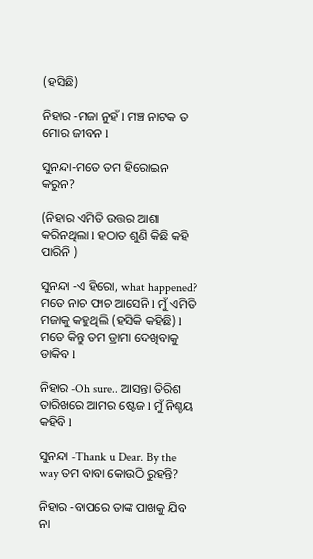(ହସିଛି)

ନିହାର -ମଜା ନୁହଁ l ମଞ୍ଚ ନାଟକ ତ ମୋର ଜୀବନ l

ସୁନନ୍ଦା-ମତେ ତମ ହିରୋଇନ କରୁନ?

(ନିହାର ଏମିତି ଉତ୍ତର ଆଶା କରିନଥିଲା l ହଠାତ ଶୁଣି କିଛି କହି ପାରିନି )

ସୁନନ୍ଦା -ଏ ହିରୋ, what happened? ମତେ ନାଚ ଫାଚ ଆସେନି l ମୁଁ ଏମିତି ମଜାକୁ କହୁଥିଲି (ହସିକି କହିଛି) l ମତେ କିନ୍ତୁ ତମ ଡ୍ରାମା ଦେଖିବାକୁ ଡାକିବ l

ନିହାର -Oh sure.. ଆସନ୍ତା ତିରିଶ ତାରିଖରେ ଆମର ଷ୍ଟେଜ l ମୁଁ ନିଶ୍ଚୟ କହିବି l

ସୁନନ୍ଦା -Thank u Dear. By the way ତମ ବାବା କୋଉଠି ରୁହନ୍ତି?

ନିହାର -ବାପରେ ତାଙ୍କ ପାଖକୁ ଯିବ ନା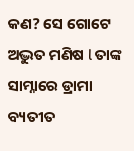କଣ? ସେ ଗୋଟେ ଅଦ୍ଭୁତ ମଣିଷ l ତାଙ୍କ ସାମ୍ନାରେ ଡ୍ରାମା ବ୍ୟତୀତ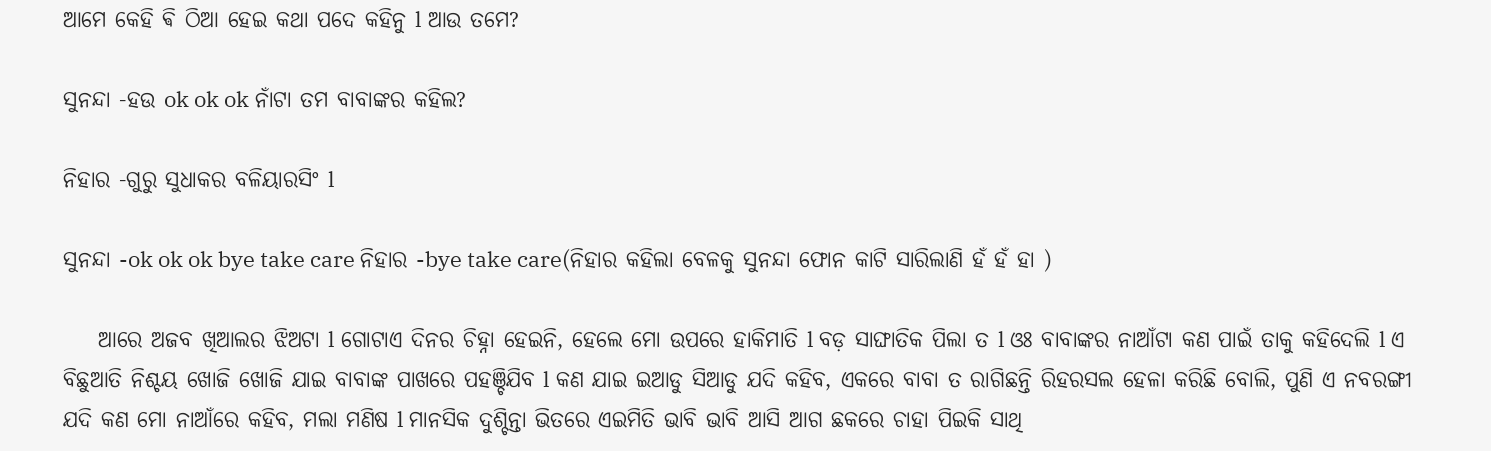ଆମେ କେହି ଵି ଠିଆ ହେଇ କଥା ପଦେ କହିନୁ l ଆଉ ତମେ?

ସୁନନ୍ଦା -ହଉ ok ok ok ନାଁଟା ତମ ବାବାଙ୍କର କହିଲ?

ନିହାର -ଗୁରୁ ସୁଧାକର ବଳିୟାରସିଂ l

ସୁନନ୍ଦା -ok ok ok bye take care ନିହାର -bye take care(ନିହାର କହିଲା ବେଳକୁ ସୁନନ୍ଦା ଫୋନ କାଟି ସାରିଲାଣି ହଁ ହଁ ହା )

    ଆରେ ଅଜବ ଖିଆଲର ଝିଅଟା l ଗୋଟାଏ ଦିନର ଚିହ୍ନା ହେଇନି, ହେଲେ ମୋ ଉପରେ ହାକିମାତି l ବଡ଼ ସାଙ୍ଘାତିକ ପିଲା ତ l ଓଃ ବାବାଙ୍କର ନାଆଁଟା କଣ ପାଇଁ ତାକୁ କହିଦେଲି l ଏ ବିଛୁଆତି ନିଶ୍ଚୟ ଖୋଜି ଖୋଜି ଯାଇ ବାବାଙ୍କ ପାଖରେ ପହଞ୍ଚିଯିବ l କଣ ଯାଇ ଇଆଡୁ ସିଆଡୁ ଯଦି କହିବ, ଏକରେ ବାବା ତ ରାଗିଛନ୍ତି ରିହରସଲ ହେଳା କରିଛି ବୋଲି, ପୁଣି ଏ ନବରଙ୍ଗୀ ଯଦି କଣ ମୋ ନାଆଁରେ କହିବ, ମଲା ମଣିଷ l ମାନସିକ ଦୁଶ୍ଚିନ୍ତା ଭିତରେ ଏଇମିତି ଭାବି ଭାବି ଆସି ଆଗ ଛକରେ ଚାହା ପିଇକି ସାଥି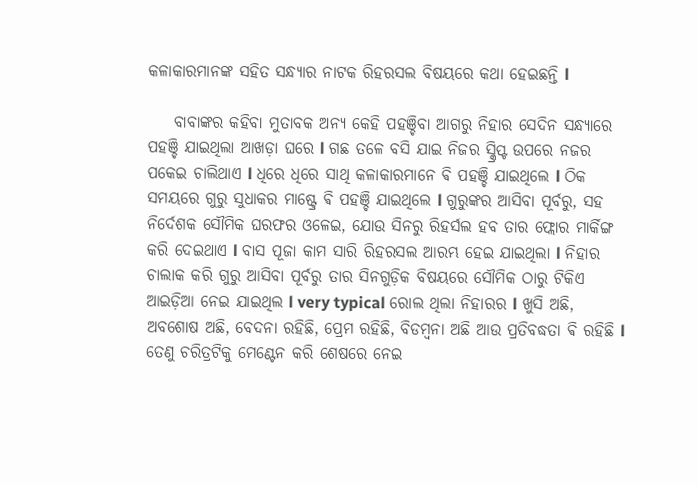କଳାକାରମାନଙ୍କ ସହିତ ସନ୍ଧ୍ୟାର ନାଟକ ରିହରସଲ ବିଷୟରେ କଥା ହେଇଛନ୍ତି l

    ବାବାଙ୍କର କହିବା ମୁତାବକ ଅନ୍ୟ କେହି ପହଞ୍ଚିବା ଆଗରୁ ନିହାର ସେଦିନ ସନ୍ଧ୍ୟାରେ ପହଞ୍ଚି ଯାଇଥିଲା ଆଖଡ଼ା ଘରେ l ଗଛ ତଳେ ବସି ଯାଇ ନିଜର ସ୍କ୍ରିପ୍ଟ ଉପରେ ନଜର ପକେଇ ଚାଲିଥାଏ l ଧିରେ ଧିରେ ସାଥି କଳାକାରମାନେ ଵି ପହଞ୍ଚି ଯାଇଥିଲେ l ଠିକ ସମୟରେ ଗୁରୁ ସୁଧାକର ମାଷ୍ଟ୍ରେ ଵି ପହଞ୍ଚି ଯାଇଥିଲେ l ଗୁରୁଙ୍କର ଆସିବା ପୂର୍ବରୁ, ସହ ନିର୍ଦେଶକ ସୌମିକ ଘରଫର ଓଳେଇ, ଯୋଉ ସିନରୁ ରିହର୍ସଲ ହବ ତାର ଫ୍ଲୋର ମାର୍କିଙ୍ଗ କରି ଦେଇଥାଏ l ବାସ ପୂଜା କାମ ସାରି ରିହରସଲ ଆରମ୍ଭ ହେଇ ଯାଇଥିଲା l ନିହାର ଚାଲାକ କରି ଗୁରୁ ଆସିବା ପୂର୍ବରୁ ତାର ସିନଗୁଡ଼ିକ ବିଷୟରେ ସୌମିକ ଠାରୁ ଟିକିଏ ଆଇଡ଼ିଆ ନେଇ ଯାଇଥିଲ l very typical ରୋଲ ଥିଲା ନିହାରର l ଖୁସି ଅଛି, ଅବଶୋଷ ଅଛି, ବେଦନା ରହିଛି, ପ୍ରେମ ରହିଛି, ବିଡମ୍ବନା ଅଛି ଆଉ ପ୍ରତିବଦ୍ଧତା ଵି ରହିଛି l ତେଣୁ ଚରିତ୍ରଟିକୁ ମେଣ୍ଟେନ କରି ଶେଷରେ ନେଇ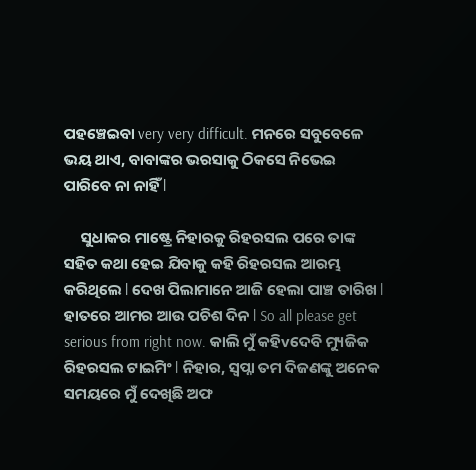ପହଞ୍ଚେଇବା very very difficult. ମନରେ ସବୁବେଳେ ଭୟ ଥାଏ, ବାବାଙ୍କର ଭରସାକୁ ଠିକସେ ନିଭେଇ ପାରିବେ ନା ନାହିଁ l

     ସୁଧାକର ମାଷ୍ଟ୍ରେ ନିହାରକୁ ରିହରସଲ ପରେ ତାଙ୍କ ସହିତ କଥା ହେଇ ଯିବାକୁ କହି ରିହରସଲ ଆରମ୍ଭ କରିଥିଲେ l ଦେଖ ପିଲାମାନେ ଆଜି ହେଲା ପାଞ୍ଚ ତାରିଖ l ହାତରେ ଆମର ଆଉ ପଚିଶ ଦିନ l So all please get serious from right now. କାଲି ମୁଁ କହିvଦେବି ମ୍ୟୁଜିକ ରିହରସଲ ଟାଇମିଂ l ନିହାର, ସ୍ୱପ୍ନା ତମ ଦିଜଣଙ୍କୁ ଅନେକ ସମୟରେ ମୁଁ ଦେଖିଛି ଅଫ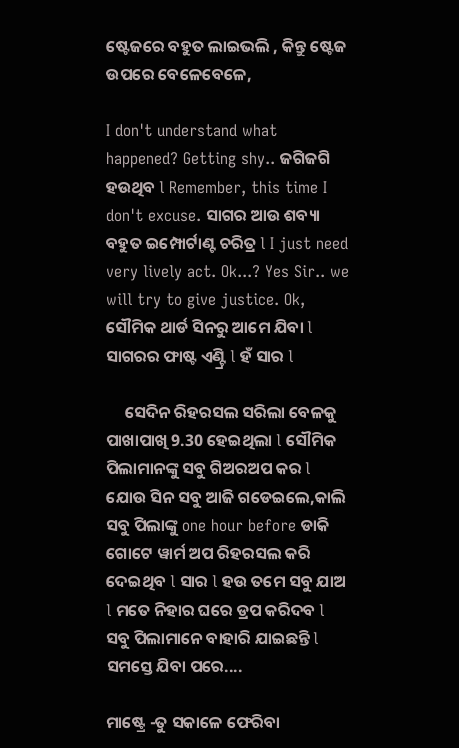ଷ୍ଟେଜରେ ବହୁତ ଲାଇଭଲି , କିନ୍ତୁ ଷ୍ଟେଜ ଉପରେ ବେଳେବେଳେ,

I don't understand what happened? Getting shy.. ଜଗିଜଗି ହଉଥିବ l Remember, this time I don't excuse. ସାଗର ଆଉ ଶବ୍ୟା ବହୁତ ଇମ୍ପୋର୍ଟାଣ୍ଟ ଚରିତ୍ର l I just need very lively act. Ok...? Yes Sir.. we will try to give justice. Ok, ସୌମିକ ଥାର୍ଡ ସିନରୁ ଆମେ ଯିବା l ସାଗରର ଫାଷ୍ଟ ଏଣ୍ଟ୍ରି l ହଁ ସାର l

     ସେଦିନ ରିହରସଲ ସରିଲା ବେଳକୁ ପାଖାପାଖି 9.30 ହେଇଥିଲା l ସୌମିକ ପିଲାମାନଙ୍କୁ ସବୁ ଗିଅରଅପ କର l ଯୋଉ ସିନ ସବୁ ଆଜି ଗଡେଇଲେ,କାଲି ସବୁ ପିଲାଙ୍କୁ one hour before ଡାକି ଗୋଟେ ୱାର୍ମ ଅପ ରିହରସଲ କରି ଦେଇଥିବ l ସାର l ହଉ ତମେ ସବୁ ଯାଅ l ମତେ ନିହାର ଘରେ ଡ୍ରପ କରିଦବ l ସବୁ ପିଲାମାନେ ବାହାରି ଯାଇଛନ୍ତି l ସମସ୍ତେ ଯିବା ପରେ....

ମାଷ୍ଟ୍ରେ -ତୁ ସକାଳେ ଫେରିବା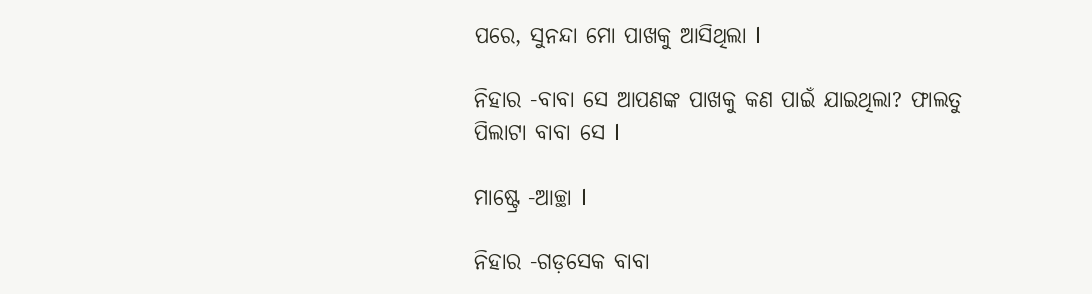ପରେ, ସୁନନ୍ଦା ମୋ ପାଖକୁ ଆସିଥିଲା l

ନିହାର -ବାବା ସେ ଆପଣଙ୍କ ପାଖକୁ କଣ ପାଇଁ ଯାଇଥିଲା? ଫାଲତୁ ପିଲାଟା ବାବା ସେ l

ମାଷ୍ଟ୍ରେ -ଆଚ୍ଛା l

ନିହାର -ଗଡ଼ସେକ ବାବା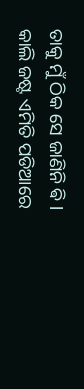ତାକୁ ମୁଁ ଠିକ ସେ ଜାଣିନି ଵି l କାଲି ଜଷ୍ଟ ଏମିତି ପଡିଆରେ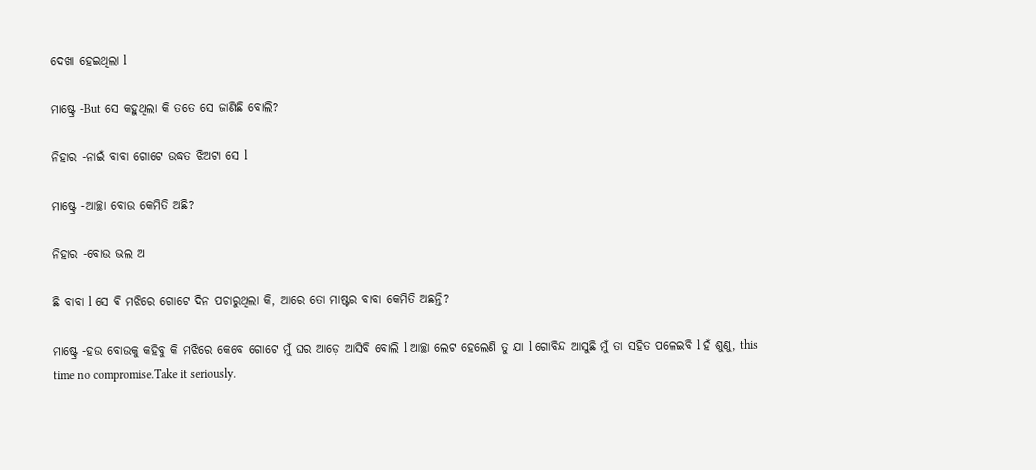ଦେଖା ହେଇଥିଲା l

ମାଷ୍ଟ୍ରେ -But ସେ କହୁଥିଲା କି ତତେ ସେ ଜାଣିଛି ବୋଲି?

ନିହାର -ନାଇଁ ବାବା ଗୋଟେ ଉଦ୍ଧତ ଝିଅଟା ସେ l

ମାଷ୍ଟ୍ରେ -ଆଚ୍ଛା ବୋଉ କେମିତି ଅଛି?

ନିହାର -ବୋଉ ଭଲ ଅ

ଛି ବାବା l ସେ ଵି ମଝିରେ ଗୋଟେ ଦିନ ପଚାରୁଥିଲା କି, ଆରେ ତୋ ମାଷ୍ଟର ବାବା କେମିତି ଅଛନ୍ତି?

ମାଷ୍ଟ୍ରେ -ହଉ ବୋଉକୁ କହିବୁ କି ମଝିରେ କେବେ ଗୋଟେ ମୁଁ ଘର ଆଡ଼େ ଆସିବି ବୋଲି l ଆଚ୍ଛା ଲେଟ ହେଲେଣି ତୁ ଯା l ଗୋବିନ୍ଦ ଆସୁଛି ମୁଁ ତା ସହିତ ପଳେଇବି l ହଁ ଶୁଣୁ, this time no compromise.Take it seriously.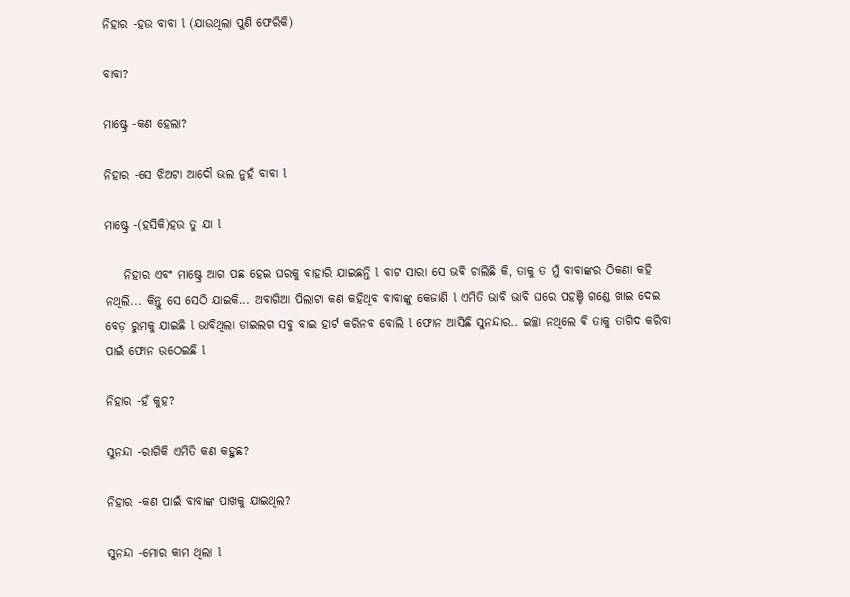ନିହାର -ହଉ ବାବା l (ଯାଉଥିଲା ପୁଣି ଫେରିକି)

ବାବା?

ମାଷ୍ଟ୍ରେ -କଣ ହେଲା?

ନିହାର -ସେ ଝିଅଟା ଆଦୌ ଭଲ ନୁହଁ ବାବା l

ମାଷ୍ଟ୍ରେ -(ହସିକି)ହଉ ତୁ ଯା l

    ନିହାର ଏବଂ ମାଷ୍ଟ୍ରେ ଆଗ ପଛ ହେଇ ଘରକୁ ବାହାରି ଯାଇଛନ୍ତି l ବାଟ ସାରା ସେ ଭଵି ଚାଲିଛି କି, ତାକୁ ତ ମୁଁ ବାବାଙ୍କର ଠିକଣା କହି ନଥିଲି... କିନ୍ତୁ ସେ ସେଠି ଯାଇକି... ଅବାଗିଆ ପିଲାଟା କଣ କହିଥିବ ବାବାଙ୍କୁ କେଜାଣି l ଏମିତି ଭାବି ଭାବି ଘରେ ପହଞ୍ଚି ଗଣ୍ଡେ ଖାଇ ଦେଇ ବେଡ଼ ରୁମକୁ ଯାଇଛି l ଭାବିଥିଲା ଡାଇଲଗ ସବୁ ବାଇ ହାର୍ଟ କରିନବ ବୋଲି l ଫୋନ ଆସିଛି ସୁନନ୍ଦାର.. ଇଚ୍ଛା ନଥିଲେ ଵି ତାକୁ ତାଗିଦ କରିବା ପାଇଁ ଫୋନ ଉଠେଇଛି l

ନିହାର -ହଁ କୁହ?

ସୁନନ୍ଦା -ରାଗିକି ଏମିତି କଣ କହୁଛ?

ନିହାର -କଣ ପାଇଁ ବାବାଙ୍କ ପାଖକୁ ଯାଇଥିଲ?

ସୁନନ୍ଦା -ମୋର କାମ ଥିଲା l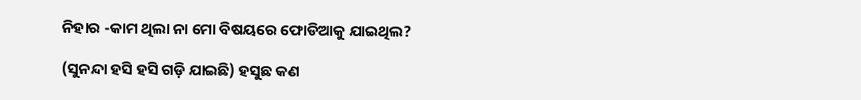ନିହାର -କାମ ଥିଲା ନା ମୋ ବିଷୟରେ ଫୋଡିଆକୁ ଯାଇଥିଲ?

(ସୁନନ୍ଦା ହସି ହସି ଗଡ଼ି ଯାଇଛି) ହସୁଛ କଣ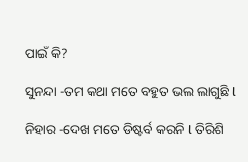ପାଇଁ କି?

ସୁନନ୍ଦା -ତମ କଥା ମତେ ବହୁତ ଭଲ ଲାଗୁଛି l

ନିହାର -ଦେଖ ମତେ ଡିଷ୍ଟର୍ବ କରନି l ତିରିଶି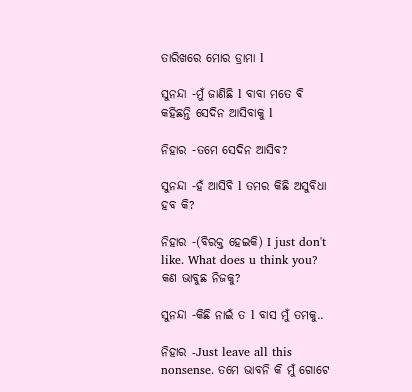ତାରିଖରେ ମୋର ଡ୍ରାମା l

ସୁନନ୍ଦା -ମୁଁ ଜାଣିଛି l ବାବା ମତେ ଵି କହିଛନ୍ତି ସେଦିନ ଆସିବାକୁ l

ନିହାର -ତମେ ସେଦିନ ଆସିବ?

ସୁନନ୍ଦା -ହଁ ଆସିବି l ତମର କିଛି ଅସୁବିଧା ହବ କି?

ନିହାର -(ବିରକ୍ତ ହେଇକି) I just don't like. What does u think you? କଣ ଭାବୁଛ ନିଜକୁ?

ସୁନନ୍ଦା -କିଛି ନାଇଁ ତ l ବାସ ମୁଁ ତମକୁ..

ନିହାର -Just leave all this nonsense. ତମେ ଭାବନି କି ମୁଁ ଗୋଟେ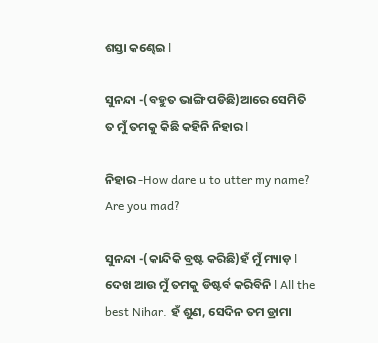ଶସ୍ତା କଣ୍ଢେଇ l

ସୁନନ୍ଦା -(ବହୁତ ଭାଙ୍ଗି ପଡିଛି)ଆରେ ସେମିତି ତ ମୁଁ ତମକୁ କିଛି କହିନି ନିହାର l

ନିହାର -How dare u to utter my name? Are you mad?

ସୁନନ୍ଦା -(କାନ୍ଦିକି ବ୍ରଷ୍ଟ କରିଛି)ହଁ ମୁଁ ମ୍ୟାଡ଼ l ଦେଖ ଆଉ ମୁଁ ତମକୁ ଡିଷ୍ଟର୍ବ କରିବିନି l All the best Nihar. ହଁ ଶୁଣ, ସେଦିନ ତମ ଡ୍ରାମା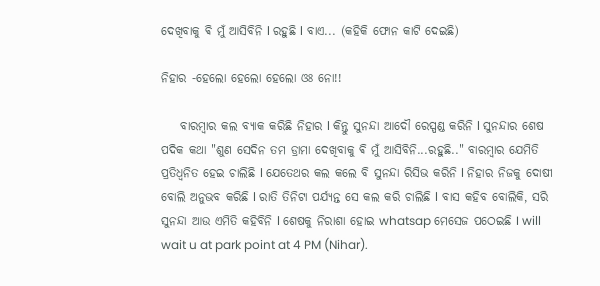ଦେଖିବାକୁ ଵି ମୁଁ ଆସିବିନି l ରହୁଛି l ବାଏ... (କହିକି ଫୋନ କାଟି ଦେଇଛି)

ନିହାର -ହେଲୋ ହେଲୋ ହେଲୋ ଓଃ ନୋ!!

    ବାରମ୍ବାର କଲ ବ୍ୟାକ କରିଛି ନିହାର l କିନ୍ତୁ ସୁନନ୍ଦା ଆଦୌ ରେସ୍ପଣ୍ଡ କରିନି l ସୁନନ୍ଦାର ଶେଷ ପଦିକ କଥା "ଶୁଣ ସେଦିନ ତମ ଡ୍ରାମା ଦେଖିବାକୁ ଵି ମୁଁ ଆସିବିନି...ରହୁଛି.." ବାରମ୍ବାର ଯେମିତି ପ୍ରତିଧ୍ୱନିତ ହେଇ ଚାଲିଛି l ଯେତେଥର କଲ କଲେ ବି ସୁନନ୍ଦା ରିସିଭ କରିନି l ନିହାର ନିଜକୁ ଦୋଷୀ ବୋଲି ଅନୁଭବ କରିଛି l ରାତି ତିନିଟା ପର୍ଯ୍ୟନ୍ତ ସେ କଲ କରି ଚାଲିଛି l ବାସ କହିବ ବୋଲିକି, ସରି ସୁନନ୍ଦା ଆଉ ଏମିତି କହିବିନି l ଶେଷକୁ ନିରାଶା ହୋଇ whatsap ମେସେଜ ପଠେଇଛି I will wait u at park point at 4 PM (Nihar).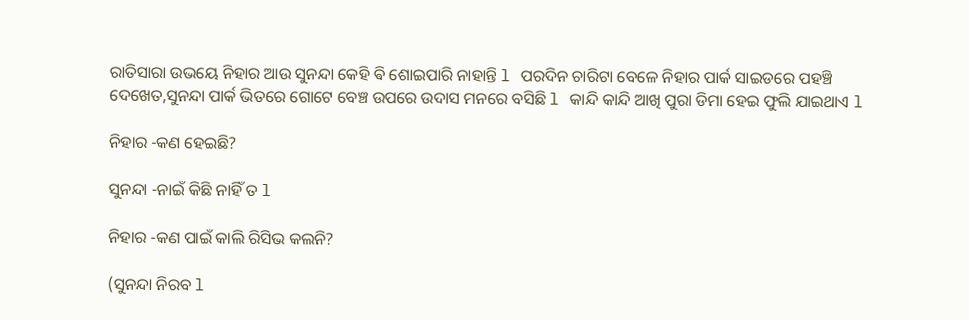ରାତିସାରା ଉଭୟେ ନିହାର ଆଉ ସୁନନ୍ଦା କେହି ଵି ଶୋଇପାରି ନାହାନ୍ତି l ପରଦିନ ଚାରିଟା ବେଳେ ନିହାର ପାର୍କ ସାଇଡରେ ପହଞ୍ଚି ଦେଖେତ,ସୁନନ୍ଦା ପାର୍କ ଭିତରେ ଗୋଟେ ବେଞ୍ଚ ଉପରେ ଉଦାସ ମନରେ ବସିଛି l କାନ୍ଦି କାନ୍ଦି ଆଖି ପୁରା ଡିମା ହେଇ ଫୁଲି ଯାଇଥାଏ l

ନିହାର -କଣ ହେଇଛି?

ସୁନନ୍ଦା -ନାଇଁ କିଛି ନାହିଁ ତ l

ନିହାର -କଣ ପାଇଁ କାଲି ରିସିଭ କଲନି?

(ସୁନନ୍ଦା ନିରବ l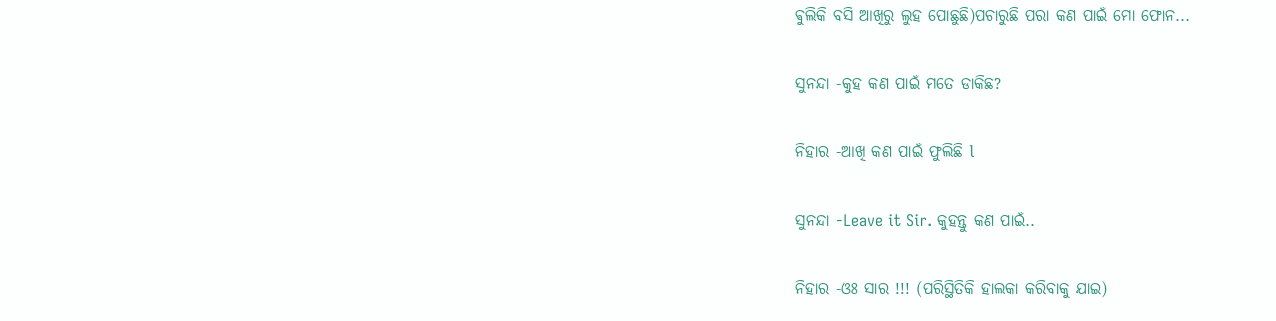ଵୁଲିକି ବସି ଆଖିରୁ ଲୁହ ପୋଛୁଛି)ପଚାରୁଛି ପରା କଣ ପାଇଁ ମୋ ଫୋନ...

ସୁନନ୍ଦା -କୁହ କଣ ପାଇଁ ମତେ ଡାକିଛ?

ନିହାର -ଆଖି କଣ ପାଇଁ ଫୁଲିଛି l

ସୁନନ୍ଦା -Leave it Sir. କୁହନ୍ତୁ କଣ ପାଇଁ..

ନିହାର -ଓଃ ସାର !!! (ପରିସ୍ଥିତିକି ହାଲକା କରିବାକୁ ଯାଇ)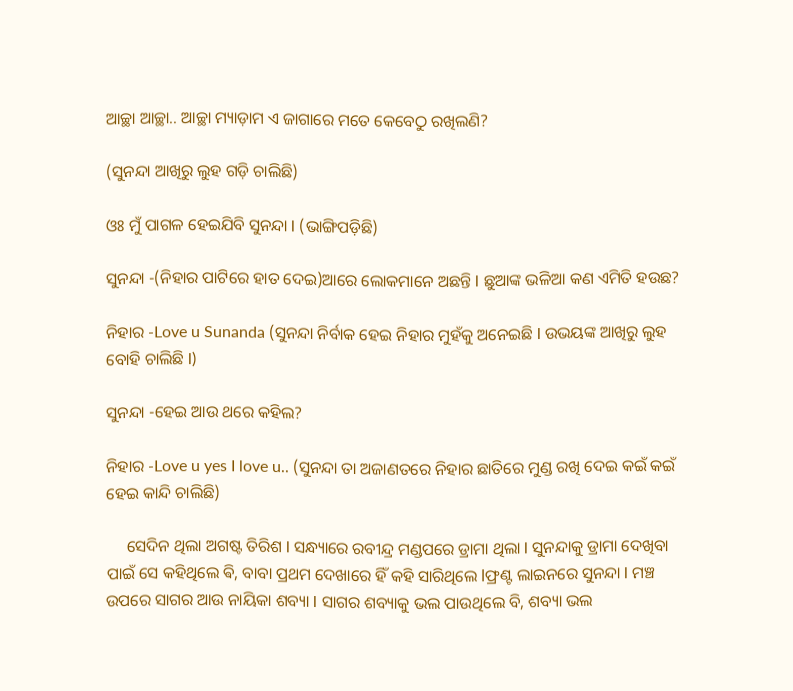ଆଚ୍ଛା ଆଚ୍ଛା.. ଆଚ୍ଛା ମ୍ୟାଡ଼ାମ ଏ ଜାଗାରେ ମତେ କେବେଠୁ ରଖିଲଣି?

(ସୁନନ୍ଦା ଆଖିରୁ ଲୁହ ଗଡ଼ି ଚାଲିଛି)

ଓଃ ମୁଁ ପାଗଳ ହେଇଯିବି ସୁନନ୍ଦା l (ଭାଙ୍ଗିପଡ଼ିଛି)

ସୁନନ୍ଦା -(ନିହାର ପାଟିରେ ହାତ ଦେଇ)ଆରେ ଲୋକମାନେ ଅଛନ୍ତି l ଛୁଆଙ୍କ ଭଳିଆ କଣ ଏମିତି ହଉଛ?

ନିହାର -Love u Sunanda (ସୁନନ୍ଦା ନିର୍ବାକ ହେଇ ନିହାର ମୁହଁକୁ ଅନେଇଛି l ଉଭୟଙ୍କ ଆଖିରୁ ଲୁହ ବୋହି ଚାଲିଛି l)

ସୁନନ୍ଦା -ହେଇ ଆଉ ଥରେ କହିଲ?

ନିହାର -Love u yes I love u.. (ସୁନନ୍ଦା ତା ଅଜାଣତରେ ନିହାର ଛାତିରେ ମୁଣ୍ଡ ରଖି ଦେଇ କଇଁ କଇଁ ହେଇ କାନ୍ଦି ଚାଲିଛି)

     ସେଦିନ ଥିଲା ଅଗଷ୍ଟ ତିରିଶ l ସନ୍ଧ୍ୟାରେ ରବୀନ୍ଦ୍ର ମଣ୍ଡପରେ ଡ୍ରାମା ଥିଲା l ସୁନନ୍ଦାକୁ ଡ୍ରାମା ଦେଖିବା ପାଇଁ ସେ କହିଥିଲେ ଵି, ବାବା ପ୍ରଥମ ଦେଖାରେ ହିଁ କହି ସାରିଥିଲେ lଫ୍ରଣ୍ଟ ଲାଇନରେ ସୁନନ୍ଦା l ମଞ୍ଚ ଉପରେ ସାଗର ଆଉ ନାୟିକା ଶବ୍ୟା l ସାଗର ଶବ୍ୟାକୁ ଭଲ ପାଉଥିଲେ ବି, ଶବ୍ୟା ଭଲ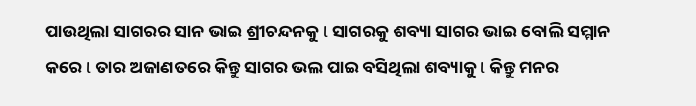ପାଉଥିଲା ସାଗରର ସାନ ଭାଇ ଶ୍ରୀଚନ୍ଦନକୁ l ସାଗରକୁ ଶବ୍ୟା ସାଗର ଭାଇ ବୋଲି ସମ୍ମାନ କରେ l ତାର ଅଜାଣତରେ କିନ୍ତୁ ସାଗର ଭଲ ପାଇ ବସିଥିଲା ଶବ୍ୟାକୁ l କିନ୍ତୁ ମନର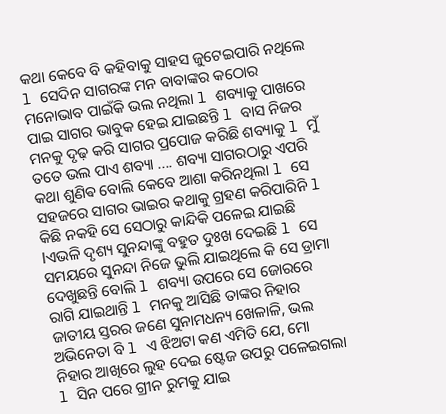କଥା କେବେ ବି କହିବାକୁ ସାହସ ଜୁଟେଇପାରି ନଥିଲେ l ସେଦିନ ସାଗରଙ୍କ ମନ ବାବାଙ୍କର କଠୋର ମନୋଭାବ ପାଇଁକି ଭଲ ନଥିଲା l ଶବ୍ୟାକୁ ପାଖରେ ପାଇ ସାଗର ଭାବୁକ ହେଇ ଯାଇଛନ୍ତି l ବାସ ନିଜର ମନକୁ ଦୃଢ଼ କରି ସାଗର ପ୍ରପୋଜ କରିଛି ଶବ୍ୟାକୁ l ମୁଁ ତତେ ଭଲ ପାଏ ଶବ୍ୟା .... ଶବ୍ୟା ସାଗରଠାରୁ ଏପରି କଥା ଶୁଣିଵ ବୋଲି କେବେ ଆଶା କରିନଥିଲା l ସେ ସହଜରେ ସାଗର ଭାଇର କଥାକୁ ଗ୍ରହଣ କରିପାରିନି l କିଛି ନକହି ସେ ସେଠାରୁ କାନ୍ଦିକି ପଳେଇ ଯାଇଛି lଏଭଳି ଦୃଶ୍ୟ ସୁନନ୍ଦାଙ୍କୁ ବହୁତ ଦୁଃଖ ଦେଇଛି l ସେ ସମୟରେ ସୁନନ୍ଦା ନିଜେ ଭୁଲି ଯାଇଥିଲେ କି ସେ ଡ୍ରାମା ଦେଖୁଛନ୍ତି ବୋଲି l ଶବ୍ୟା ଉପରେ ସେ ଜୋରରେ ରାଗି ଯାଇଥାନ୍ତି l ମନକୁ ଆସିଛି ତାଙ୍କର ନିହାର ଜାତୀୟ ସ୍ତରର ଜଣେ ସୁନାମଧନ୍ୟ ଖେଳାଳି, ଭଲ ଅଭିନେତା ବି l ଏ ଝିଅଟା କଣ ଏମିତି ଯେ, ମୋ ନିହାର ଆଖିରେ ଲୁହ ଦେଇ ଷ୍ଟେଜ ଉପରୁ ପଳେଇଗଲା l ସିନ ପରେ ଗ୍ରୀନ ରୁମକୁ ଯାଇ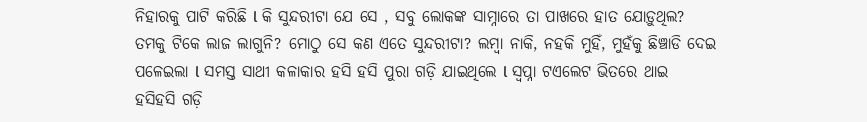ନିହାରକୁ ପାଟି କରିଛି l କି ସୁନ୍ଦରୀଟା ଯେ ସେ , ସବୁ ଲୋକଙ୍କ ସାମ୍ନାରେ ତା ପାଖରେ ହାତ ଯୋଡ଼ୁଥିଲ? ତମକୁ ଟିକେ ଲାଜ ଲାଗୁନି? ମୋଠୁ ସେ କଣ ଏତେ ସୁନ୍ଦରୀଟା? ଲମ୍ବା ନାକି, ନହକି ମୁହିଁ, ମୁହଁକୁ ଛିଞ୍ଚାଡି ଦେଇ ପଳେଇଲା l ସମସ୍ତ ସାଥୀ କଳାକାର ହସି ହସି ପୁରା ଗଡ଼ି ଯାଇଥିଲେ l ସ୍ୱପ୍ନା ଟଏଲେଟ ଭିତରେ ଥାଇ ହସିହସି ଗଡ଼ି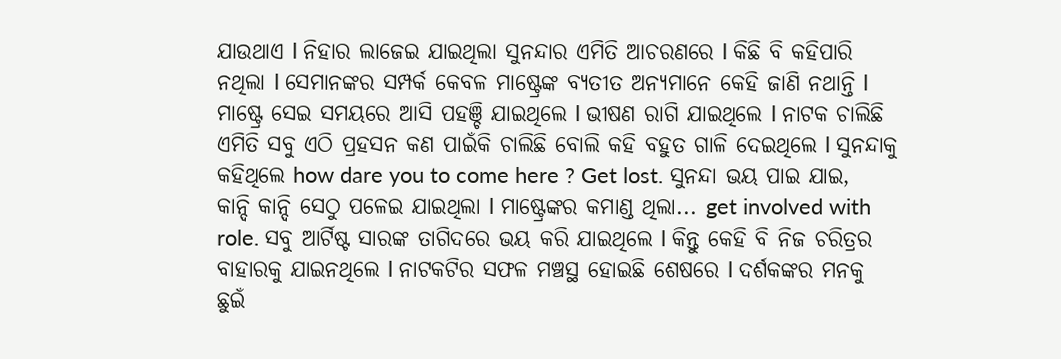ଯାଉଥାଏ l ନିହାର ଲାଜେଇ ଯାଇଥିଲା ସୁନନ୍ଦାର ଏମିତି ଆଚରଣରେ l କିଛି ବି କହିପାରି ନଥିଲା l ସେମାନଙ୍କର ସମ୍ପର୍କ କେବଳ ମାଷ୍ଟ୍ରେଙ୍କ ବ୍ୟତୀତ ଅନ୍ୟମାନେ କେହି ଜାଣି ନଥାନ୍ତି l ମାଷ୍ଟ୍ରେ ସେଇ ସମୟରେ ଆସି ପହଞ୍ଚି ଯାଇଥିଲେ l ଭୀଷଣ ରାଗି ଯାଇଥିଲେ l ନାଟକ ଚାଲିଛି ଏମିତି ସବୁ ଏଠି ପ୍ରହସନ କଣ ପାଇଁକି ଚାଲିଛି ବୋଲି କହି ବହୁତ ଗାଳି ଦେଇଥିଲେ l ସୁନନ୍ଦାକୁ କହିଥିଲେ how dare you to come here ? Get lost. ସୁନନ୍ଦା ଭୟ ପାଇ ଯାଇ, କାନ୍ଦି କାନ୍ଦି ସେଠୁ ପଳେଇ ଯାଇଥିଲା l ମାଷ୍ଟ୍ରେଙ୍କର କମାଣ୍ଡ ଥିଲା... get involved with role. ସବୁ ଆର୍ଟିଷ୍ଟ ସାରଙ୍କ ତାଗିଦରେ ଭୟ କରି ଯାଇଥିଲେ l କିନ୍ତୁ କେହି ବି ନିଜ ଚରିତ୍ରର ବାହାରକୁ ଯାଇନଥିଲେ l ନାଟକଟିର ସଫଳ ମଞ୍ଚସ୍ଥ ହୋଇଛି ଶେଷରେ l ଦର୍ଶକଙ୍କର ମନକୁ ଛୁଇଁ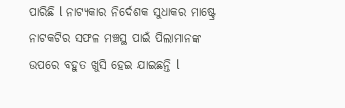ପାରିଛି l ନାଟ୍ୟକାର ନିର୍ଦେଶକ ସୁଧାକର ମାଷ୍ଟ୍ରେ ନାଟକଟିର ସଫଳ ମଞ୍ଚସ୍ଥ ପାଇଁ ପିଲାମାନଙ୍କ ଉପରେ ବହୁତ ଖୁସି ହେଇ ଯାଇଛନ୍ତି l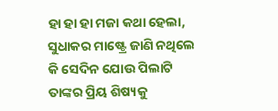ହା ହା ହା ମଜା କଥା ହେଲା, ସୁଧାକର ମାଷ୍ଟ୍ରେ ଜାଣି ନଥିଲେ କି ସେଦିନ ଯୋଉ ପିଲାଟି ତାଙ୍କର ପ୍ରିୟ ଶିଷ୍ୟକୁ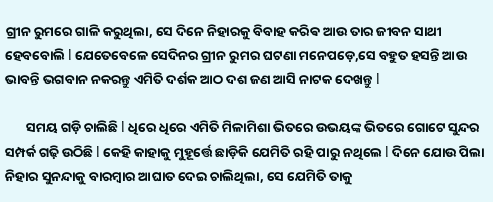ଗ୍ରୀନ ରୁମରେ ଗାଳି କରୁଥିଲା, ସେ ଦିନେ ନିହାରକୁ ବିବାହ କରିଵ ଆଉ ତାର ଜୀବନ ସାଥୀ ହେବବୋଲି l ଯେତେବେଳେ ସେଦିନର ଗ୍ରୀନ ରୁମର ଘଟଣା ମନେପଡ଼େ,ସେ ବହୁତ ହସନ୍ତି ଆଉ ଭାବନ୍ତି ଭଗବାନ ନକରନ୍ତୁ ଏମିତି ଦର୍ଶକ ଆଠ ଦଶ ଜଣ ଆସି ନାଟକ ଦେଖନ୍ତୁ l

       ସମୟ ଗଡ଼ି ଚାଲିଛି l ଧିରେ ଧିରେ ଏମିତି ମିଳାମିଶା ଭିତରେ ଉଭୟଙ୍କ ଭିତରେ ଗୋଟେ ସୁନ୍ଦର ସମ୍ପର୍କ ଗଢ଼ି ଉଠିଛି l କେହି କାହାକୁ ମୁହୂର୍ତ୍ତେ ଛାଡ଼ିକି ଯେମିତି ରହି ପାରୁ ନଥିଲେ l ଦିନେ ଯୋଉ ପିଲା ନିହାର ସୁନନ୍ଦାକୁ ବାରମ୍ବାର ଆଘାତ ଦେଇ ଚାଲିଥିଲା, ସେ ଯେମିତି ତାକୁ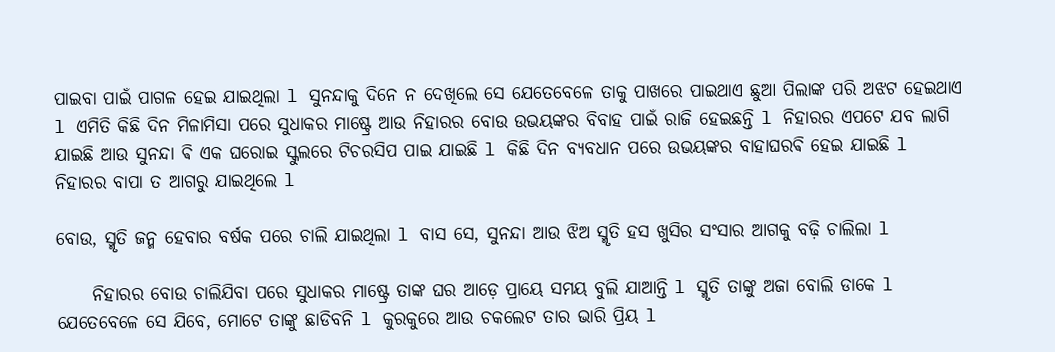ପାଇବା ପାଇଁ ପାଗଳ ହେଇ ଯାଇଥିଲା l ସୁନନ୍ଦାକୁ ଦିନେ ନ ଦେଖିଲେ ସେ ଯେତେବେଳେ ତାକୁ ପାଖରେ ପାଇଥାଏ ଛୁଆ ପିଲାଙ୍କ ପରି ଅଝଟ ହେଇଥାଏ l ଏମିତି କିଛି ଦିନ ମିଳାମିସା ପରେ ସୁଧାକର ମାଷ୍ଟ୍ରେ ଆଉ ନିହାରର ବୋଉ ଉଭୟଙ୍କର ବିବାହ ପାଇଁ ରାଜି ହେଇଛନ୍ତି l ନିହାରର ଏପଟେ ଯବ ଲାଗି ଯାଇଛି ଆଉ ସୁନନ୍ଦା ଵି ଏକ ଘରୋଇ ସ୍କୁଲରେ ଟିଚରସିପ ପାଇ ଯାଇଛି l କିଛି ଦିନ ବ୍ୟବଧାନ ପରେ ଉଭୟଙ୍କର ବାହାଘରଵି ହେଇ ଯାଇଛି l ନିହାରର ବାପା ତ ଆଗରୁ ଯାଇଥିଲେ l

ବୋଉ, ସ୍ମୃତି ଜନ୍ମ ହେବାର ବର୍ଷକ ପରେ ଚାଲି ଯାଇଥିଲା l ବାସ ସେ, ସୁନନ୍ଦା ଆଉ ଝିଅ ସ୍ମୃତି ହସ ଖୁସିର ସଂସାର ଆଗକୁ ବଢ଼ି ଚାଲିଲା l

     ନିହାରର ବୋଉ ଚାଲିଯିବା ପରେ ସୁଧାକର ମାଷ୍ଟ୍ରେ ତାଙ୍କ ଘର ଆଡ଼େ ପ୍ରାୟେ ସମୟ ବୁଲି ଯାଆନ୍ତି l ସ୍ମୃତି ତାଙ୍କୁ ଅଜା ବୋଲି ଡାକେ l ଯେତେବେଳେ ସେ ଯିବେ, ମୋଟେ ତାଙ୍କୁ ଛାଡିବନି l କୁରକୁରେ ଆଉ ଚକଲେଟ ତାର ଭାରି ପ୍ରିୟ l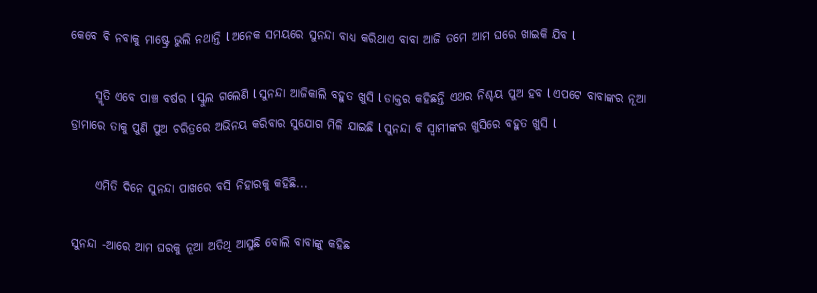କେବେ ଵି ନବାକୁ ମାଷ୍ଟ୍ରେ ଭୁଲି ନଥାନ୍ତି l ଅନେକ ସମୟରେ ସୁନନ୍ଦା ବାଧ୍ୟ କରିଥାଏ ବାବା ଆଜି ତମେ ଆମ ଘରେ ଖାଇକି ଯିବ l

     ସ୍ମୃତି ଏବେ ପାଞ୍ଚ ବର୍ଷର l ସ୍କୁଲ ଗଲେଣି l ସୁନନ୍ଦା ଆଜିକାଲି ବହୁତ ଖୁସି l ଡାକ୍ତର କହିଛନ୍ତି ଏଥର ନିଶ୍ଚୟ ପୁଅ ହବ l ଏପଟେ ବାବାଙ୍କର ନୂଆ ଡ୍ରାମାରେ ତାକୁ ପୁଣି ପୁଅ ଚରିତ୍ରରେ ଅଭିନୟ କରିବାର ସୁଯୋଗ ମିଳି ଯାଇଛି l ସୁନନ୍ଦା ବି ସ୍ୱାମୀଙ୍କର ଖୁସିରେ ବହୁତ ଖୁସି l

     ଏମିତି ଦିନେ ସୁନନ୍ଦା ପାଖରେ ବସି ନିହାରକୁ କହିଛି...

ସୁନନ୍ଦା -ଆରେ ଆମ ଘରକୁ ନୂଆ ଅତିଥି ଆସୁଛି ବୋଲି ବାବାଙ୍କୁ କହିଛ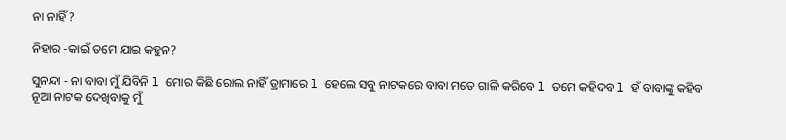ନା ନାହିଁ?

ନିହାର -କାଇଁ ତମେ ଯାଇ କହୁନ?

ସୁନନ୍ଦା - ନା ବାବା ମୁଁ ଯିବିନି l ମୋର କିଛି ରୋଲ ନାହିଁ ଡ୍ରାମାରେ l ହେଲେ ସବୁ ନାଟକରେ ବାବା ମତେ ଗାଳି କରିବେ l ତମେ କହିଦବ l ହଁ ବାବାଙ୍କୁ କହିବ ନୂଆ ନାଟକ ଦେଖିବାକୁ ମୁଁ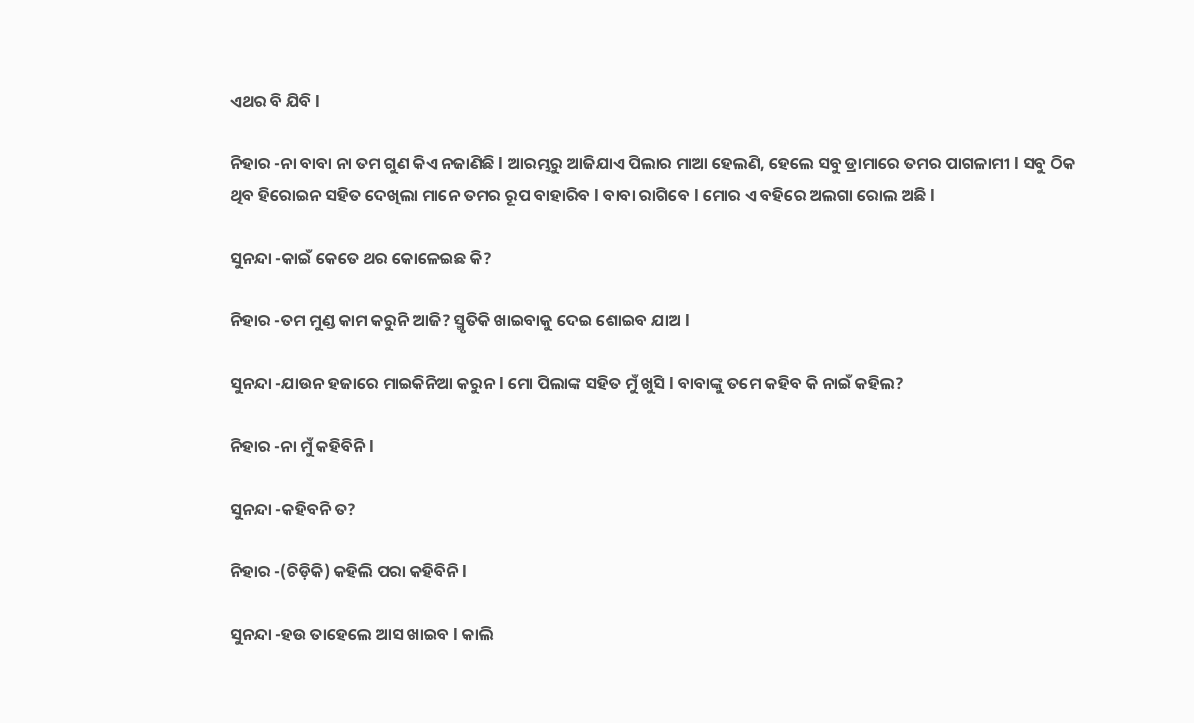ଏଥର ବି ଯିବି l

ନିହାର -ନା ବାବା ନା ତମ ଗୁଣ କିଏ ନଜାଣିଛି l ଆରମ୍ଭରୁ ଆଜିଯାଏ ପିଲାର ମାଆ ହେଲଣି, ହେଲେ ସବୁ ଡ୍ରାମାରେ ତମର ପାଗଳାମୀ l ସବୁ ଠିକ ଥିବ ହିରୋଇନ ସହିତ ଦେଖିଲା ମାନେ ତମର ରୂପ ବାହାରିବ l ବାବା ରାଗିବେ l ମୋର ଏ ବହିରେ ଅଲଗା ରୋଲ ଅଛି l

ସୁନନ୍ଦା -କାଇଁ କେତେ ଥର କୋଳେଇଛ କି?

ନିହାର -ତମ ମୁଣ୍ଡ କାମ କରୁନି ଆଜି? ସ୍ମୃତିକି ଖାଇବାକୁ ଦେଇ ଶୋଇବ ଯାଅ l

ସୁନନ୍ଦା -ଯାଉନ ହଜାରେ ମାଇକିନିଆ କରୁନ l ମୋ ପିଲାଙ୍କ ସହିତ ମୁଁ ଖୁସି l ବାବାଙ୍କୁ ତମେ କହିବ କି ନାଇଁ କହିଲ?

ନିହାର -ନା ମୁଁ କହିବିନି l

ସୁନନ୍ଦା -କହିବନି ତ?

ନିହାର -(ଚିଡ଼ିକି) କହିଲି ପରା କହିବିନି l

ସୁନନ୍ଦା -ହଉ ତାହେଲେ ଆସ ଖାଇବ l କାଲି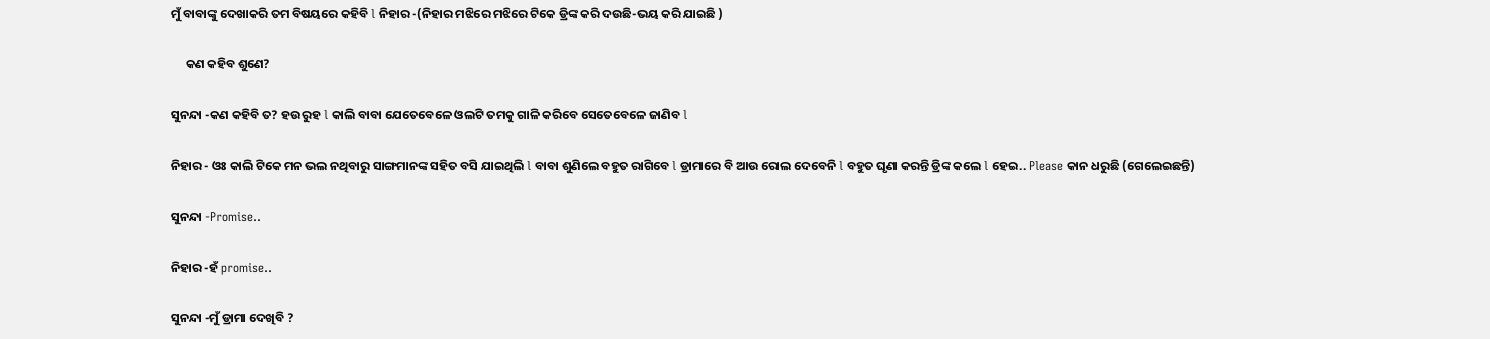ମୁଁ ବାବାଙ୍କୁ ଦେଖାକରି ତମ ବିଷୟରେ କହିବି l ନିହାର -(ନିହାର ମଝିରେ ମଝିରେ ଟିକେ ଡ୍ରିଙ୍କ କରି ଦଉଛି-ଭୟ କରି ଯାଇଛି )

     କଣ କହିବ ଶୁଣେ?

ସୁନନ୍ଦା -କଣ କହିବି ତ? ହଉ ରୁହ l କାଲି ବାବା ଯେତେବେଳେ ଓଲଟି ତମକୁ ଗାଳି କରିବେ ସେତେବେଳେ ଜାଣିବ l

ନିହାର - ଓଃ କାଲି ଟିକେ ମନ ଭଲ ନଥିବାରୁ ସାଙ୍ଗମାନଙ୍କ ସହିତ ବସି ଯାଇଥିଲି l ବାବା ଶୁଣିଲେ ବହୁତ ରାଗିବେ l ଡ୍ରାମାରେ ବି ଆଉ ରୋଲ ଦେବେନି l ବହୁତ ଘୃଣା କରନ୍ତି ଡ୍ରିଙ୍କ କଲେ l ହେଇ.. Please କାନ ଧରୁଛି (ଗେଲେଇଛନ୍ତି)

ସୁନନ୍ଦା -Promise..

ନିହାର -ହଁ promise..

ସୁନନ୍ଦା -ମୁଁ ଡ୍ରାମା ଦେଖିବି ?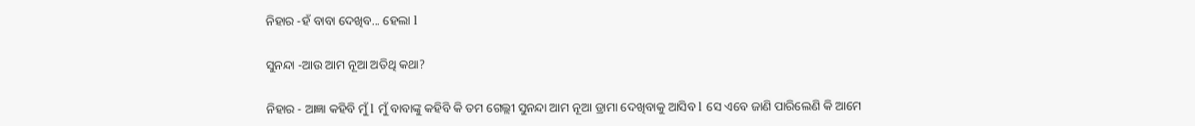ନିହାର -ହଁ ବାବା ଦେଖିବ... ହେଲା l

ସୁନନ୍ଦା -ଆଉ ଆମ ନୂଆ ଅତିଥି କଥା?

ନିହାର - ଆଜ୍ଞା କହିବି ମୁଁ l ମୁଁ ବାବାଙ୍କୁ କହିବି କି ତମ ଗେଲ୍ଲୀ ସୁନନ୍ଦା ଆମ ନୂଆ ଡ୍ରାମା ଦେଖିବାକୁ ଆସିବ l ସେ ଏବେ ଜାଣି ପାରିଲେଣି କି ଆମେ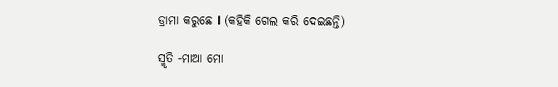ଡ୍ରାମା କରୁଛେ l (କହିକି ଗେଲ କରି ଦେଇଛନ୍ତି)

ସ୍ମୃତି -ମାଆ ମୋ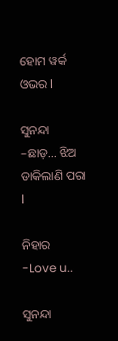ହୋମ ୱର୍କ ଓଭର l

ସୁନନ୍ଦା –ଛାଡ଼... ଝିଅ ଡାକିଲାଣି ପରା l

ନିହାର -Love u..

ସୁନନ୍ଦା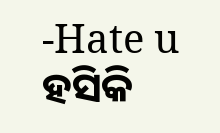-Hate u ହସିକି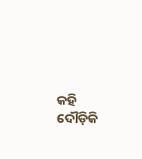କହି ଦୌଡ଼ିକି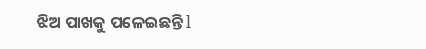ଝିଅ ପାଖକୁ ପଳେଇଛନ୍ତି l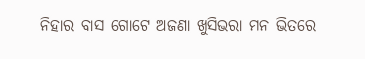ନିହାର ବାସ ଗୋଟେ ଅଜଣା ଖୁସିଭରା ମନ ଭିତରେ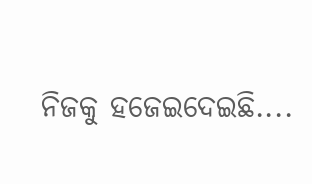ନିଜକୁ ହଜେଇଦେଇଛି....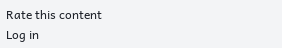Rate this content
Log in